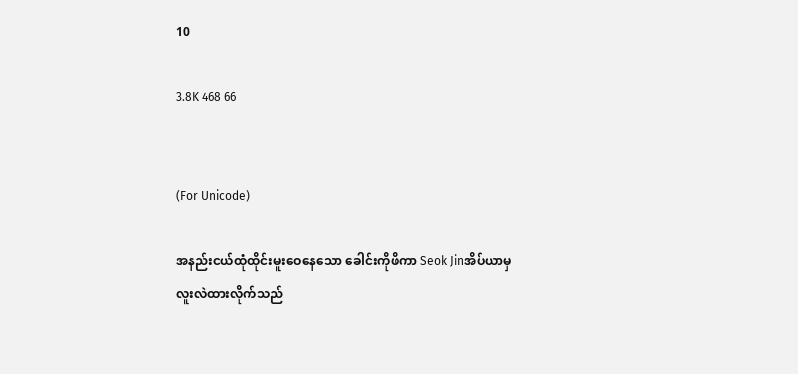10

3.8K 468 66


(For Unicode)

အနည်းငယ်ထုံထိုင်းမူးဝေနေသော ခေါင်းကိုဖိကာ Seok Jinအိပ်ယာမှလူးလဲထားလိုက်သည်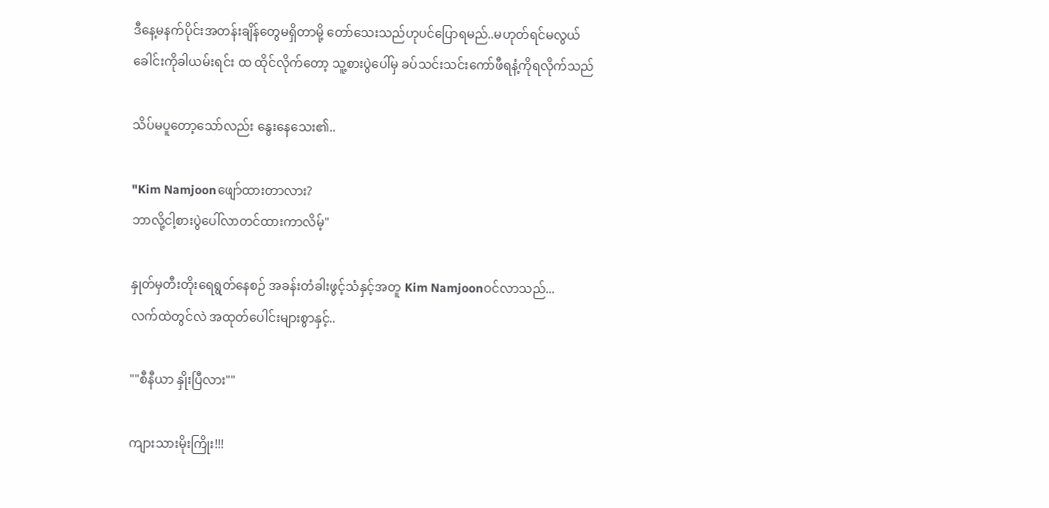ဒီနေ့မနက်ပိုင်းအတန်းချိန်တွေမရှိတာမို့ တော်သေးသည်ဟုပင်ပြောရမည်..မဟုတ်ရင်မလွယ်
ခေါင်းကိုခါယမ်းရင်း ထ ထိုင်လိုက်တော့ သူ့စားပွဲပေါ်မှ ခပ်သင်းသင်းကော်ဖီရနံ့ကိုရလိုက်သည်

သိပ်မပူတော့သော်လည်း နွေးနေသေး၏..

"Kim Namjoonဖျော်ထားတာလား?
ဘာလို့ငါ့စားပွဲပေါ်လာတင်ထားကာလိမ့်"

နှုတ်မှတီးတိုးရေရွတ်နေစဉ် အခန်းတံခါးဖွင့်သံနှင့်အတူ Kim Namjoonဝင်လာသည်...
လက်ထဲတွင်လဲ အထုတ်ပေါင်းများစွာနှင့်..

""စီနီယာ နှိုးပြီလား""

ကျားသားမိုးကြိုး!!!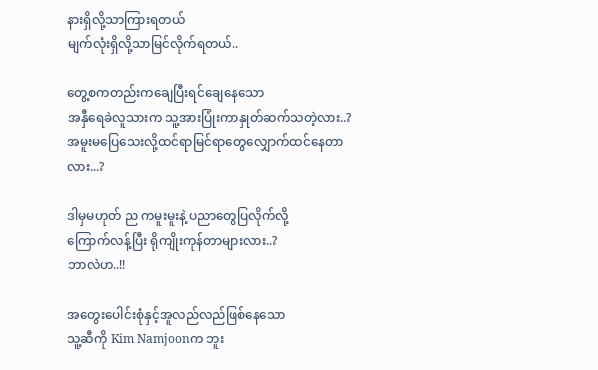နားရှိလို့သာကြားရတယ်
မျက်လုံးရှိလို့သာမြင်လိုက်ရတယ်..

တွေ့စကတည်းကချေပြီးရင်ချေနေသော
အနှီရေခဲလူသားက သူ့အားပြုံးကာနှုတ်ဆက်သတဲ့လား..?
အမူးမပြေသေးလို့ထင်ရာမြင်ရာတွေလျှောက်ထင်နေတာလား...?

ဒါမှမဟုတ် ည ကမူးမူးနဲ့ ပညာတွေပြလိုက်လို့
ကြောက်လန့်ပြီး ရိုကျိုးကုန်တာများလား..?
ဘာလဲဟ..!!

အတွေးပေါင်းစုံနှင့်အူလည်လည်ဖြစ်နေသော
သူ့ဆီကို Kim Namjoonက ဘူး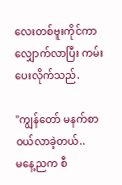လေးတစ်ဗူးကိုင်ကာ လျှောက်လာပြီး ကမ်းပေးလိုက်သည်.

"ကျွန်တော် မနက်စာဝယ်လာခဲ့တယ်..
မနေ့ညက စီ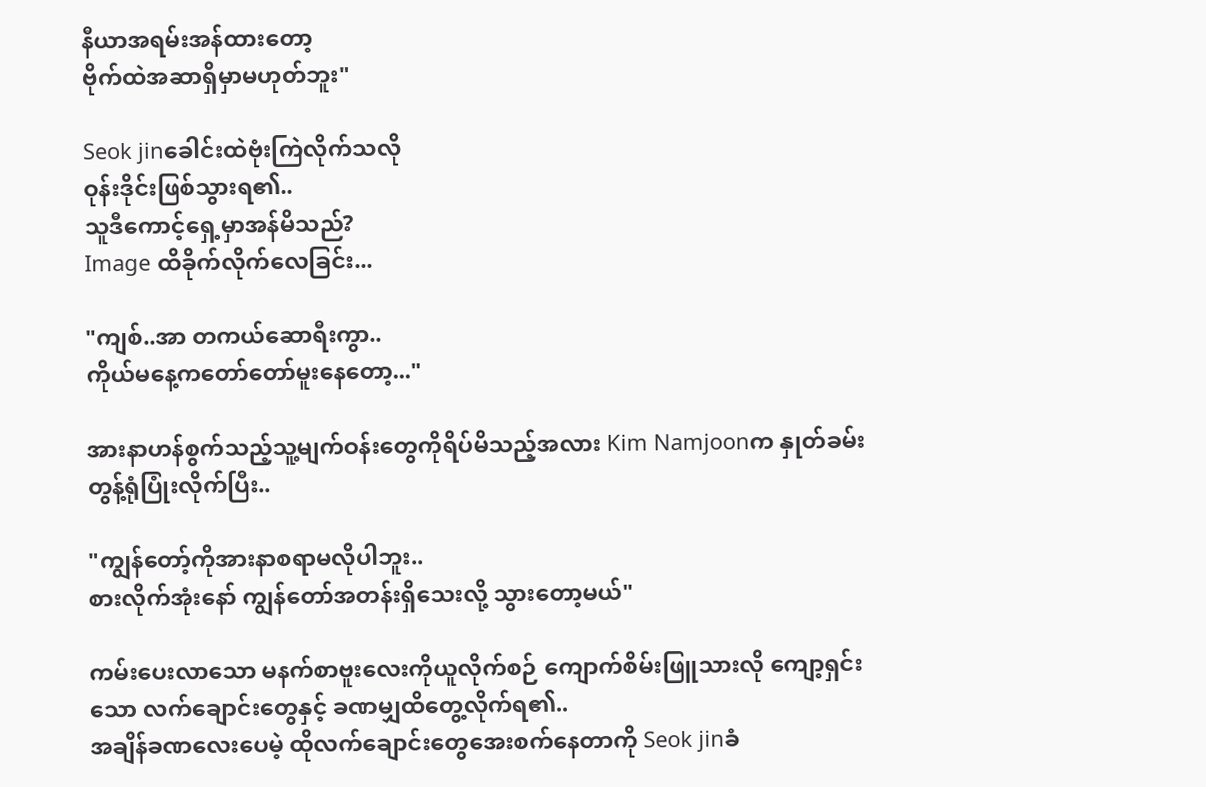နီယာအရမ်းအန်ထားတော့
ဗိုက်ထဲအဆာရှိမှာမဟုတ်ဘူး"

Seok jinခေါင်းထဲဗုံးကြဲလိုက်သလို
ဝုန်းဒိုင်းဖြစ်သွားရ၏..
သူဒီကောင့်ရှေ့မှာအန်မိသည်?
Image ထိခိုက်လိုက်လေခြင်း...

"ကျစ်..အာ တကယ်ဆောရီးကွာ..
ကိုယ်မနေ့ကတော်တော်မူးနေတော့..."

အားနာဟန်စွက်သည့်သူ့မျက်ဝန်းတွေကိုရိပ်မိသည့်အလား Kim Namjoonက နှုတ်ခမ်းတွန့်ရုံပြုံးလိုက်ပြီး..

"ကျွန်တော့်ကိုအားနာစရာမလိုပါဘူး..
စားလိုက်အုံးနော် ကျွန်တော်အတန်းရှိသေးလို့ သွားတော့မယ်"

ကမ်းပေးလာသော မနက်စာဗူးလေးကိုယူလိုက်စဉ် ကျောက်စိမ်းဖြူသားလို ကျော့ရှင်းသော လက်ချောင်းတွေနှင့် ခဏမျှထိတွေ့လိုက်ရ၏..
အချိန်ခဏလေးပေမဲ့ ထိုလက်ချောင်းတွေအေးစက်နေတာကို Seok jinခံ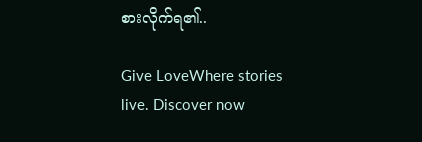စားလိုက်ရ၏..

Give LoveWhere stories live. Discover now